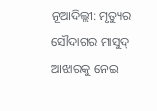ନୂଆଦିଲ୍ଲୀ: ମୃତ୍ୟୁର ସୌଦାଗର ମାସୁଦ୍ ଆଝାରକୁ ନେଇ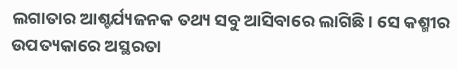ଲଗାତାର ଆଶ୍ଚର୍ଯ୍ୟଜନକ ତଥ୍ୟ ସବୁ ଆସିବାରେ ଲାଗିଛି। ସେ କଶ୍ମୀର ଉପତ୍ୟକାରେ ଅସ୍ଥରତା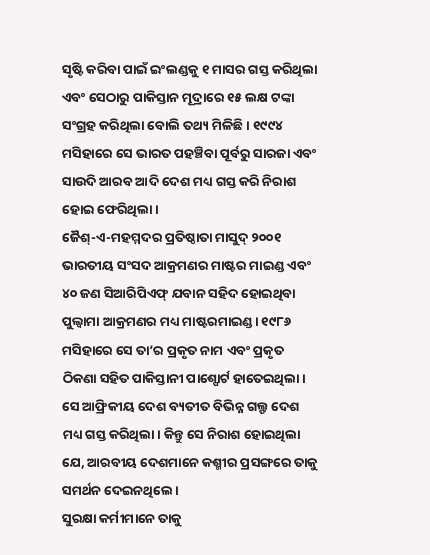ସୃଷ୍ଟି କରିବା ପାଇଁ ଇଂଲଣ୍ଡକୁ ୧ ମାସର ଗସ୍ତ କରିଥିଲା ଏବଂ ସେଠାରୁ ପାକିସ୍ତାନ ମୂଦ୍ରାରେ ୧୫ ଲକ୍ଷ ଟଙ୍କା ସଂଗ୍ରହ କରିଥିଲା ବୋଲି ତଥ୍ୟ ମିଳିଛି। ୧୯୯୪ ମସିହାରେ ସେ ଭାରତ ପହଞ୍ଚିବା ପୂର୍ବରୁ ସାରଜା ଏବଂ ସାଉଦି ଆରବ ଆଦି ଦେଶ ମଧ୍ୟ ଗସ୍ତ କରି ନିରାଶ ହୋଇ ଫେରିଥିଲା।
ଜୈଶ୍-ଏ-ମହମ୍ମଦର ପ୍ରତିଷ୍ଠାତା ମାସୁଦ୍ ୨୦୦୧ ଭାରତୀୟ ସଂସଦ ଆକ୍ରମଣର ମାଷ୍ଟର ମାଇଣ୍ଡ ଏବଂ ୪୦ ଜଣ ସିଆରିପିଏଫ୍ ଯବାନ ସହିଦ ହୋଇଥିବା ପୁଲ୍ୱାମା ଆକ୍ରମଣର ମଧ୍ୟ ମାଷ୍ଟରମାଇଣ୍ଡ। ୧୯୮୬ ମସିହାରେ ସେ ତା’ର ପ୍ରକୃତ ନାମ ଏବଂ ପ୍ରକୃତ ଠିକଣା ସହିତ ପାକିସ୍ତାନୀ ପାଶ୍ପୋର୍ଟ ହାତେଇଥିଲା। ସେ ଆଫ୍ରିକୀୟ ଦେଶ ବ୍ୟତୀତ ବିଭିନ୍ନ ଗଲ୍ଫ ଦେଶ ମଧ୍ୟ ଗସ୍ତ କରିଥିଲା। କିନ୍ତୁ ସେ ନିରାଶ ହୋଇଥିଲା ଯେ, ଆରବୀୟ ଦେଶମାନେ କଶ୍ମୀର ପ୍ରସଙ୍ଗରେ ତାକୁ ସମର୍ଥନ ଦେଇନଥିଲେ।
ସୁରକ୍ଷା କର୍ମୀମାନେ ତାକୁ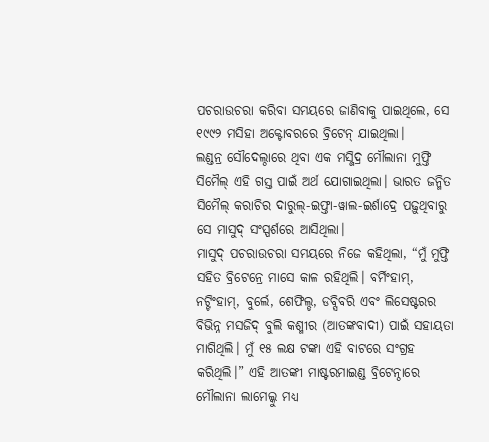ପଚରାଉଚରା କରିବା ସମୟରେ ଜାଣିବାକୁ ପାଇଥିଲେ, ସେ ୧୯୯୨ ମସିହା ଅକ୍ଟୋବରରେ ବ୍ରିଟେନ୍ ଯାଇଥିଲା।
ଲଣ୍ଡନ୍ର ସୌଦେଲ୍ଠାରେ ଥିବା ଏକ ମସ୍ଜିଦ୍ର ମୌଲାନା ମୁଫ୍ତି ସିମୈଲ୍ ଏହି ଗସ୍ତ ପାଇଁ ଅର୍ଥ ଯୋଗାଇଥିଲା। ଭାରତ ଜନ୍ମିତ ସିମୈଲ୍ କରାଚିର ଦାରୁଲ୍-ଇଫ୍ତା-ୱାଲ-ଇର୍ଶାଦ୍ରେ ପଢ଼ୁଥିବାରୁ ସେ ମାସୁଦ୍ ସଂସ୍ପର୍ଶରେ ଆସିଥିଲା।
ମାସୁଦ୍ ପଚରାଉଚରା ସମୟରେ ନିଜେ କହିଥିଲା, “ମୁଁ ମୁଫ୍ତି ସହିତ ବ୍ରିଟେନ୍ରେ ମାସେ କାଳ ରହିଥିଲି। ବର୍ମିଂହାମ୍, ନଟ୍ଟିଂହାମ୍, ବୁର୍ଲେ, ଶେଫିଲ୍ଡ, ଡବ୍ସିବରି ଏବଂ ଲିସେଷ୍ଟରର ବିଭିନ୍ନ ମସଜିଦ୍ ବୁଲି କଶ୍ମୀର (ଆତଙ୍କବାଦୀ) ପାଇଁ ସହାୟତା ମାଗିଥିଲି। ମୁଁ ୧୫ ଲକ୍ଷ ଟଙ୍କା ଏହି ବାଟରେ ସଂଗ୍ରହ କରିଥିଲି।” ଏହି ଆତଙ୍କୀ ମାଷ୍ଟରମାଇଣ୍ଡ ବ୍ରିଟେନ୍ଠାରେ ମୌଲାନା ଲାମେଲ୍କୁ ମଧ୍ୟ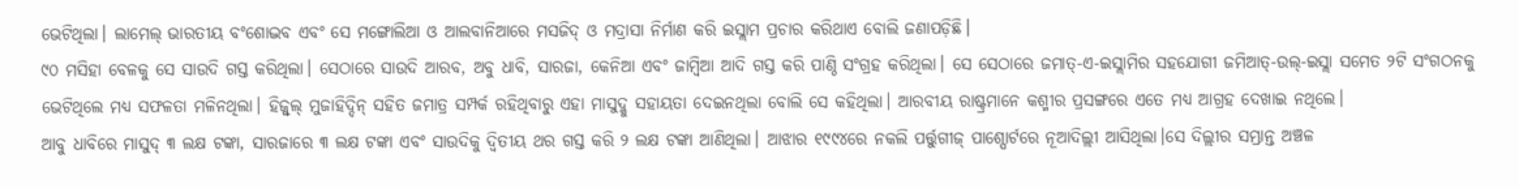ଭେଟିଥିଲା। ଲାମେଲ୍ ଭାରତୀୟ ବଂଶୋଦ୍ଭବ ଏବଂ ସେ ମଙ୍ଗୋଲିଆ ଓ ଆଲବାନିଆରେ ମସଜିଦ୍ ଓ ମଦ୍ରାସା ନିର୍ମାଣ କରି ଇସ୍ଲାମ ପ୍ରଚାର କରିଥାଏ ବୋଲି ଜଣାପଡ଼ିଛି।
୯୦ ମସିହା ବେଳକୁ ସେ ସାଉଦି ଗସ୍ତ କରିଥିଲା। ସେଠାରେ ସାଉଦି ଆରବ, ଅବୁ ଧାବି, ସାରଜା, କେନିଆ ଏବଂ ଜାମ୍ବିଆ ଆଦି ଗସ୍ତ କରି ପାଣ୍ଠି ସଂଗ୍ରହ କରିଥିଲା। ସେ ସେଠାରେ ଜମାତ୍-ଏ-ଇସ୍ଲାମିର ସହଯୋଗୀ ଜମିଆତ୍-ଉଲ୍-ଇସ୍ଲା ସମେତ ୨ଟି ସଂଗଠନକୁ ଭେଟିଥିଲେ ମଧ୍ୟ ସଫଳତା ମଳିନଥିଲା। ହିଜ୍ବୁଲ୍ ମୁଜାହିଦ୍ଦିନ୍ ସହିତ ଜମାତ୍ର ସମ୍ପର୍କ ରହିଥିବାରୁ ଏହା ମାସୁଦ୍କୁ ସହାୟତା ଦେଇନଥିଲା ବୋଲି ସେ କହିଥିଲା। ଆରବୀୟ ରାଷ୍ଟ୍ରମାନେ କଶ୍ମୀର ପ୍ରସଙ୍ଗରେ ଏତେ ମଧ୍ୟ ଆଗ୍ରହ ଦେଖାଇ ନଥିଲେ।
ଆବୁ ଧାବିରେ ମାସୁଦ୍ ୩ ଲକ୍ଷ ଟଙ୍କା, ସାରଜାରେ ୩ ଲକ୍ଷ ଟଙ୍କା ଏବଂ ସାଉଦିକୁ ଦ୍ୱିତୀୟ ଥର ଗସ୍ତ କରି ୨ ଲକ୍ଷ ଟଙ୍କା ଆଣିଥିଲା। ଆଝାର ୧୯୯୪ରେ ନକଲି ପର୍ତ୍ତୁଗୀଜ୍ ପାଶ୍ପୋର୍ଟରେ ନୂଆଦିଲ୍ଲୀ ଆସିଥିଲା।ସେ ଦିଲ୍ଲୀର ସମ୍ଭ୍ରାନ୍ତ ଅଞ୍ଚଳ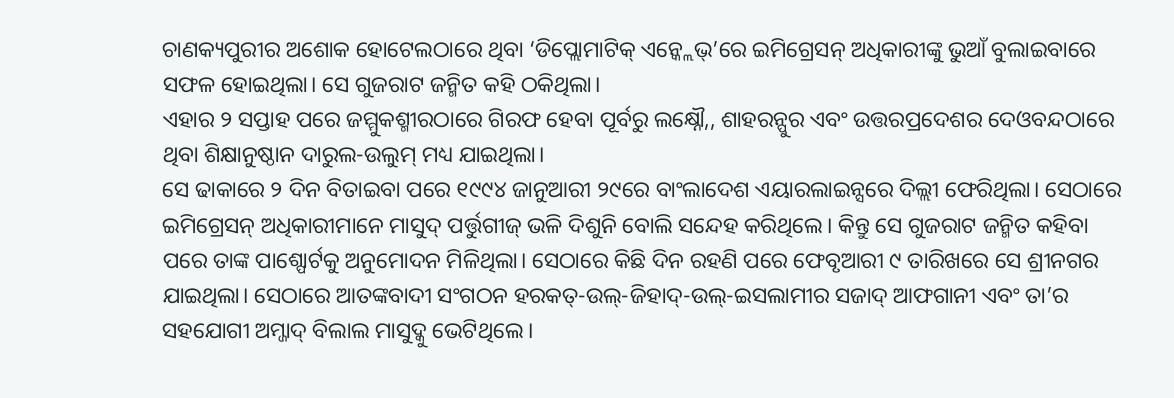ଚାଣକ୍ୟପୁରୀର ଅଶୋକ ହୋଟେଲଠାରେ ଥିବା ‘ଡିପ୍ଲୋମାଟିକ୍ ଏନ୍କ୍ଲେଭ୍’ରେ ଇମିଗ୍ରେସନ୍ ଅଧିକାରୀଙ୍କୁ ଭୁଆଁ ବୁଲାଇବାରେ ସଫଳ ହୋଇଥିଲା। ସେ ଗୁଜରାଟ ଜନ୍ମିତ କହି ଠକିଥିଲା।
ଏହାର ୨ ସପ୍ତାହ ପରେ ଜମ୍ମୁକଶ୍ମୀରଠାରେ ଗିରଫ ହେବା ପୂର୍ବରୁ ଲକ୍ଷ୍ନୌ,, ଶାହରନ୍ପୁର ଏବଂ ଉତ୍ତରପ୍ରଦେଶର ଦେଓବନ୍ଦଠାରେ ଥିବା ଶିକ୍ଷାନୁଷ୍ଠାନ ଦାରୁଲ-ଉଲୁମ୍ ମଧ୍ୟ ଯାଇଥିଲା।
ସେ ଢାକାରେ ୨ ଦିନ ବିତାଇବା ପରେ ୧୯୯୪ ଜାନୁଆରୀ ୨୯ରେ ବାଂଲାଦେଶ ଏୟାରଲାଇନ୍ସରେ ଦିଲ୍ଲୀ ଫେରିଥିଲା। ସେଠାରେ ଇମିଗ୍ରେସନ୍ ଅଧିକାରୀମାନେ ମାସୁଦ୍ ପର୍ତ୍ତୁଗୀଜ୍ ଭଳି ଦିଶୁନି ବୋଲି ସନ୍ଦେହ କରିଥିଲେ। କିନ୍ତୁ ସେ ଗୁଜରାଟ ଜନ୍ମିତ କହିବା ପରେ ତାଙ୍କ ପାଶ୍ପୋର୍ଟକୁ ଅନୁମୋଦନ ମିଳିଥିଲା। ସେଠାରେ କିଛି ଦିନ ରହଣି ପରେ ଫେବୃଆରୀ ୯ ତାରିଖରେ ସେ ଶ୍ରୀନଗର ଯାଇଥିଲା। ସେଠାରେ ଆତଙ୍କବାଦୀ ସଂଗଠନ ହରକତ୍-ଉଲ୍-ଜିହାଦ୍-ଉଲ୍-ଇସଲାମୀର ସଜାଦ୍ ଆଫଗାନୀ ଏବଂ ତା’ର ସହଯୋଗୀ ଅମ୍ଜାଦ୍ ବିଲାଲ ମାସୁଦ୍କୁ ଭେଟିଥିଲେ।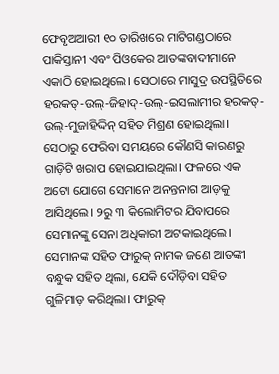ଫେବୃଅଆରୀ ୧୦ ତାରିଖରେ ମାଟିଗଣ୍ଡଠାରେ ପାକିସ୍ତାନୀ ଏବଂ ପିଓକେର ଆତଙ୍କବାଦୀମାନେ ଏକାଠି ହୋଇଥିଲେ। ସେଠାରେ ମାସୁଦ୍ର ଉପସ୍ଥିତିରେ ହରକତ୍-ଉଲ୍-ଜିହାଦ୍-ଉଲ୍-ଇସଲାମୀର ହରକତ୍-ଉଲ୍-ମୁଜାହିଦ୍ଦିନ୍ ସହିତ ମିଶ୍ରଣ ହୋଇଥିଲା।
ସେଠାରୁ ଫେରିବା ସମୟରେ କୌଣସି କାରଣରୁ ଗାଡ଼ିଟି ଖରାପ ହୋଇଯାଇଥିଲା। ଫଳରେ ଏକ ଅଟୋ ଯୋଗେ ସେମାନେ ଅନନ୍ତନାଗ ଆଡ଼କୁ ଆସିଥିଲେ। ୨ରୁ ୩ କିଲୋମିଟର ଯିବାପରେ ସେମାନଙ୍କୁ ସେନା ଅଧିକାରୀ ଅଟକାଇଥିଲେ। ସେମାନଙ୍କ ସହିତ ଫାରୁକ୍ ନାମକ ଜଣେ ଆତଙ୍କୀ ବନ୍ଧୁକ ସହିତ ଥିଲା, ଯେକି ଦୌଡ଼ିବା ସହିତ ଗୁଳିମାଡ଼ କରିଥିଲା। ଫାରୁକ୍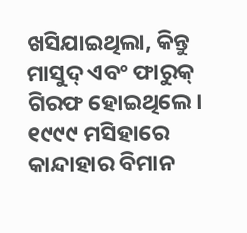ଖସିଯାଇଥିଲା, କିନ୍ତୁ ମାସୁଦ୍ ଏବଂ ଫାରୁକ୍ ଗିରଫ ହୋଇଥିଲେ।
୧୯୯୯ ମସିହାରେ କାନ୍ଦାହାର ବିମାନ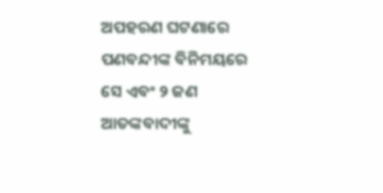ଅପହରଣ ଘଟଣାରେ ପଣବନ୍ଦୀଙ୍କ ବିନିମୟରେ ସେ ଏବଂ ୨ ଜଣ ଆତଙ୍କବାଦୀଙ୍କୁ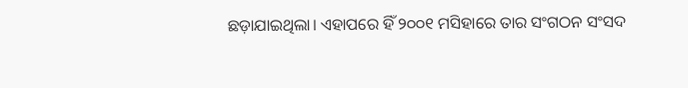ଛଡ଼ାଯାଇଥିଲା। ଏହାପରେ ହିଁ ୨୦୦୧ ମସିହାରେ ତାର ସଂଗଠନ ସଂସଦ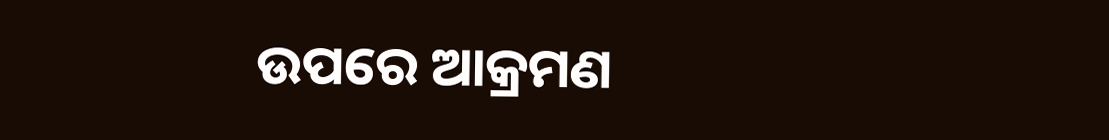ଉପରେ ଆକ୍ରମଣ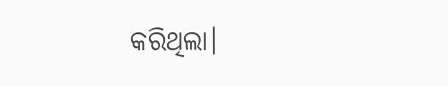କରିଥିଲା।